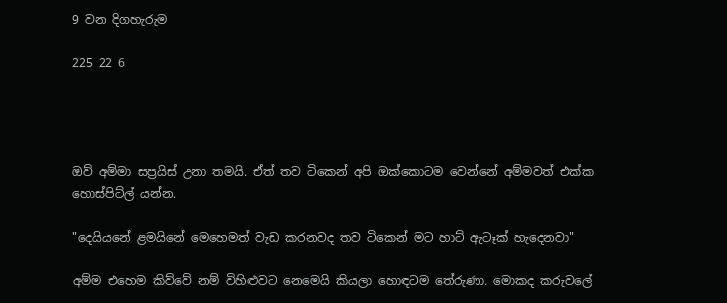9 වන දිගහැරුම

225 22 6




ඔව් අම්මා සප්‍රයිස් උනා තමයි. ඒත් තව ටිකෙන් අපි ඔක්කොටම වෙන්නේ අම්මවත් එක්ක හොස්පිට්ල් යන්න.

"දෙයියනේ ළමයිනේ මෙහෙමත් වැඩ කරනවද තව ටිකෙන් මට හාට් ඇටෑක් හැදෙනවා"

අම්ම එහෙම කිව්වේ නම් විහිළුවට නෙමෙයි කියලා හොඳටම තේරුණා. මොකද කරුවලේ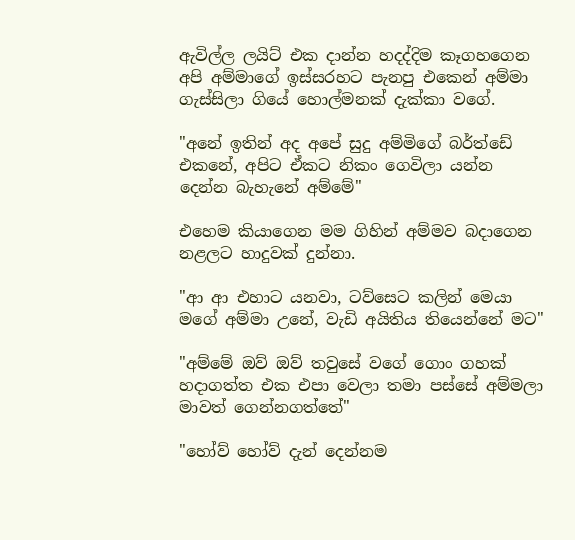ඇවිල්ල ලයිට් එක දාන්න හදද්දිම කෑගහගෙන අපි අම්මාගේ ඉස්සරහට පැනපු එකෙන් අම්මා ගැස්සිලා ගියේ හොල්මනක් දැක්කා වගේ.

"අනේ ඉතින් අද අපේ සුදු අම්මිගේ බර්ත්ඩේ එකනේ, අපිට ඒකට නිකං ගෙවිලා යන්න දෙන්න බැහැනේ අම්මේ"

එහෙම කියාගෙන මම ගිහින් අම්මව බදාගෙන නළලට හාදුවක් දුන්නා.

"ආ ආ එහාට යනවා, ටව්සෙට කලින් මෙයා මගේ අම්මා උනේ, වැඩි අයිතිය තියෙන්නේ මට"

"අම්මේ ඔව් ඔව් තවුසේ වගේ ගොං ගහක් හදාගත්ත එක එපා වෙලා තමා පස්සේ අම්මලා මාවත් ගෙන්නගත්තේ"

"හෝව් හෝව් දැන් දෙන්නම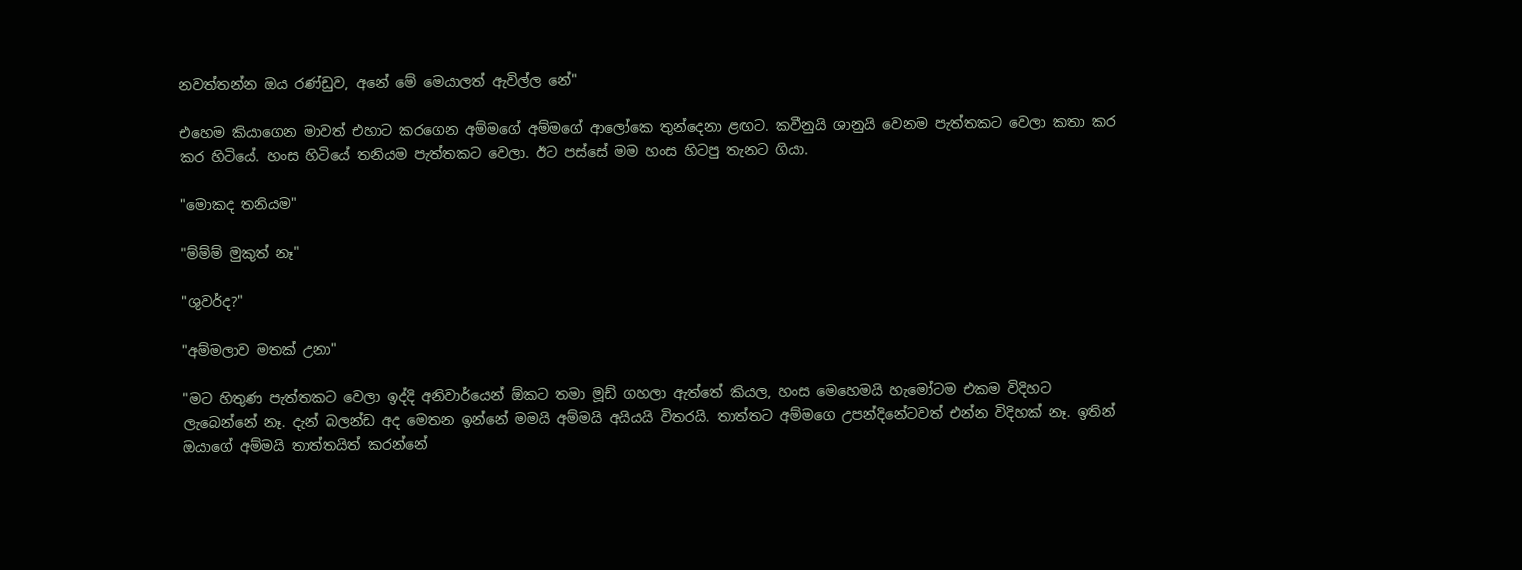නවත්තන්න ඔය රණ්ඩුව, අනේ මේ මෙයාලත් ඇවිල්ල නේ"

එහෙම කියාගෙන මාවත් එහාට කරගෙන අම්මගේ අම්මගේ ආලෝකෙ තුන්දෙනා ළඟට. කවීනුයි ශානුයි වෙනම පැත්තකට වෙලා කතා කර කර හිටියේ. හංස හිටියේ තනියම පැත්තකට වෙලා. ඊට පස්සේ මම හංස හිටපු තැනට ගියා.

"මොකද තනියම"

"ම්ම්ම් මුකුත් නෑ"

"ශුවර්ද?"

"අම්මලාව මතක් උනා"

"මට හිතුණ පැත්තකට වෙලා ඉද්දි අනිවාර්යෙන් ඕකට තමා මූඩ් ගහලා ඇත්තේ කියල, හංස මෙහෙමයි හැමෝටම එකම විදිහට ලැබෙන්නේ නෑ. දැන් බලන්ඩ අද මෙතන ඉන්නේ මමයි අම්මයි අයියයි විතරයි. තාත්තට අම්මගෙ උපන්දිනේටවත් එන්න විදිහක් නෑ. ඉතින් ඔයාගේ අම්මයි තාත්තයිත් කරන්නේ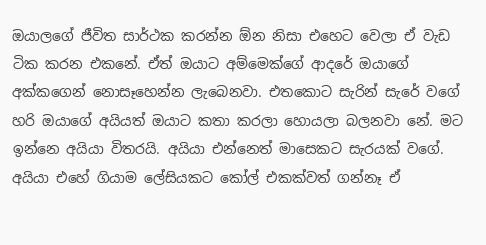ඔයාලගේ ජීවිත සාර්ථක කරන්න ඕන නිසා එහෙට වෙලා ඒ වැඩ ටික කරන එකනේ. ඒත් ඔයාට අම්මෙක්ගේ ආදරේ ඔයාගේ අක්කගෙන් නොසෑහෙන්න ලැබෙනවා. එතකොට සැරින් සැරේ වගේ හරි ඔයාගේ අයියත් ඔයාට කතා කරලා හොයලා බලනවා නේ. මට ඉන්නෙ අයියා විතරයි. අයියා එන්නෙත් මාසෙකට සැරයක් වගේ. අයියා එහේ ගියාම ලේසියකට කෝල් එකක්වත් ගන්නෑ ඒ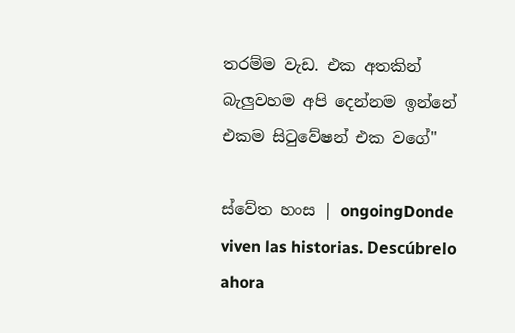තරම්ම වැඩ. එක අතකින් බැලුවහම අපි දෙන්නම ඉන්නේ එකම සිටුවේෂන් එක වගේ"

ස්වේත හංස | ongoingDonde viven las historias. Descúbrelo ahora